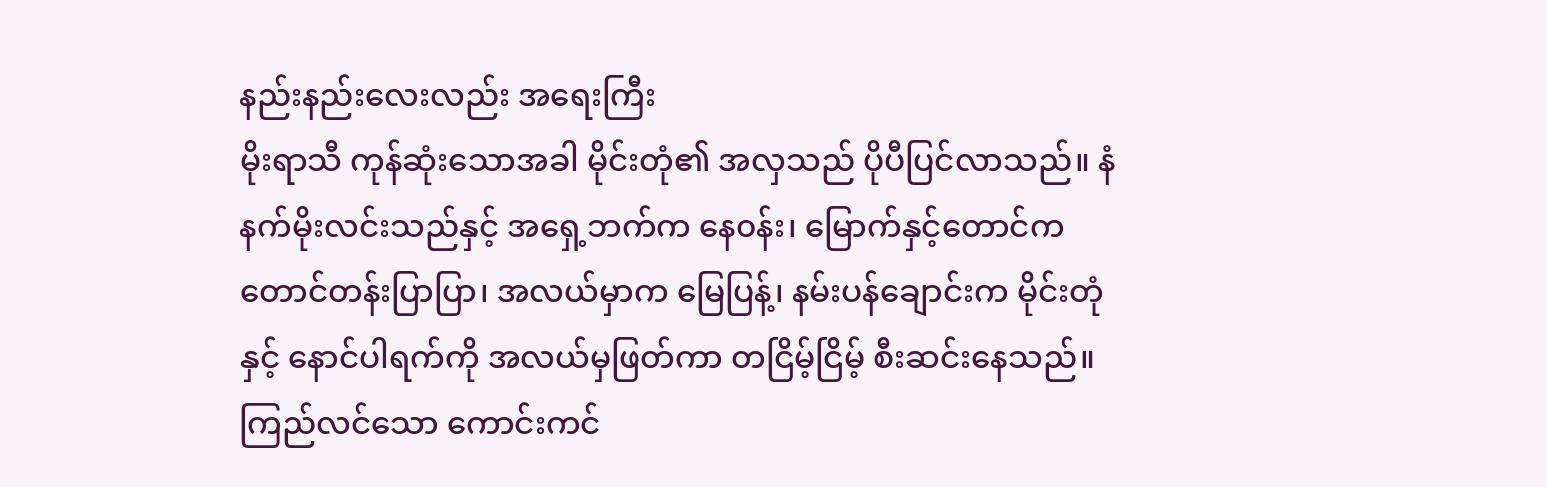နည်းနည်းလေးလည်း အရေးကြီး
မိုးရာသီ ကုန်ဆုံးသောအခါ မိုင်းတုံ၏ အလှသည် ပိုပီပြင်လာသည်။ နံနက်မိုးလင်းသည်နှင့် အရှေ့ဘက်က နေ၀န်း၊ မြောက်နှင့်တောင်က တောင်တန်းပြာပြာ၊ အလယ်မှာက မြေပြန့်၊ နမ်းပန်ချောင်းက မိုင်းတုံနှင့် နောင်ပါရက်ကို အလယ်မှဖြတ်ကာ တငြိမ့်ငြိမ့် စီးဆင်းနေသည်။ ကြည်လင်သော ကောင်းကင်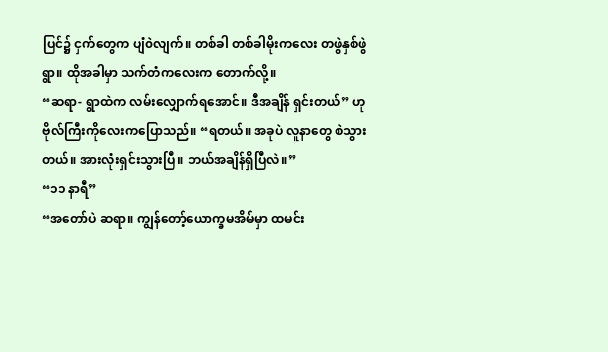ပြင်၌ ငှက်တွေက ပျံ၀ဲလျက်။ တစ်ခါ တစ်ခါမိုးကလေး တဖွဲနှစ်ဖွဲရွာ။ ထိုအခါမှာ သက်တံကလေးက တောက်လို့။
“ဆရာ- ရွာထဲက လမ်းလျှောက်ရအောင်။ ဒီအချိန် ရှင်းတယ်” ဟု ဗိုလ်ကြီးကိုလေးကပြောသည်။ “ရတယ်။ အခုပဲ လူနာတွေ စဲသွားတယ်။ အားလုံးရှင်းသွားပြီ။ ဘယ်အချိန်ရှိပြီလဲ။”
“၁၁ နာရီ”
“အတော်ပဲ ဆရာ။ ကျွန်တော့်ယောက္ခမအိမ်မှာ ထမင်း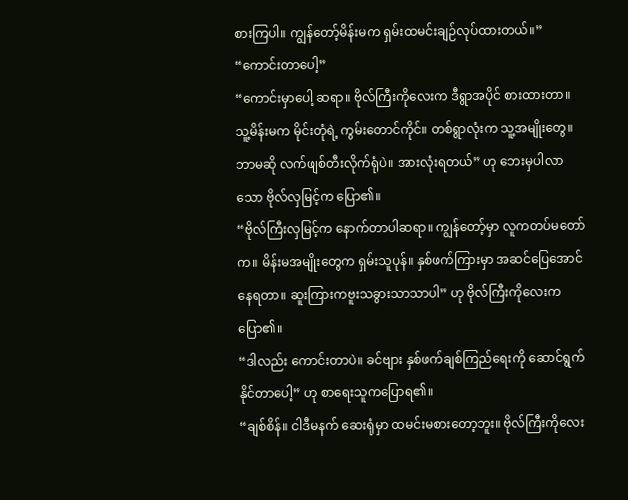စားကြပါ။ ကျွန်တော့်မိန်းမက ရှမ်းထမင်းချဉ်လုပ်ထားတယ်။”
“ကောင်းတာပေါ့”
“ကောင်းမှာပေါ့ ဆရာ။ ဗိုလ်ကြီးကိုလေးက ဒီရွာအပိုင် စားထားတာ။ သူ့မိန်းမက မိုင်းတုံရဲ့ ကွမ်းတောင်ကိုင်။ တစ်ရွာလုံးက သူ့အမျိုးတွေ။ ဘာမဆို လက်ဖျစ်တီးလိုက်ရုံပဲ။ အားလုံးရတယ်” ဟု ဘေးမှပါလာသော ဗိုလ်လှမြင့်က ပြော၏။
“ဗိုလ်ကြီးလှမြင့်က နောက်တာပါဆရာ။ ကျွန်တော့်မှာ လူကတပ်မတော်က။ မိန်းမအမျိုးတွေက ရှမ်းသူပုန်။ နှစ်ဖက်ကြားမှာ အဆင်ပြေအောင်နေရတာ။ ဆူးကြားကဗူးသခွားသာသာပါ” ဟု ဗိုလ်ကြီးကိုလေးက ပြော၏။
“ဒါလည်း ကောင်းတာပဲ။ ခင်ဗျား နှစ်ဖက်ချစ်ကြည်ရေးကို ဆောင်ရွက်နိုင်တာပေါ့” ဟု စာရေးသူကပြောရ၏။
“ချစ်စိန်။ ငါဒီမနက် ဆေးရုံမှာ ထမင်းမစားတော့ဘူး။ ဗိုလ်ကြီးကိုလေး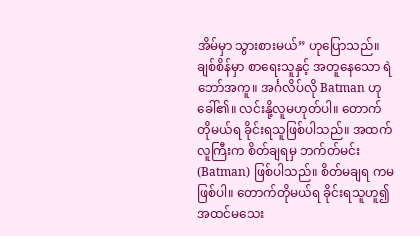အိမ်မှာ သွားစားမယ်” ဟုပြောသည်။
ချစ်စိန်မှာ စာရေးသူနှင့် အတူနေသော ရဲဘော်အကူ။ အင်္ဂလိပ်လို Batman ဟုခေါ်၏။ လင်းနို့လူမဟုတ်ပါ။ တောက်တိုမယ်ရ ခိုင်းရသူဖြစ်ပါသည်။ အထက်လူကြီးက စိတ်ချရမှ ဘက်တ်မင်း (Batman) ဖြစ်ပါသည်။ စိတ်မချရ ကမဖြစ်ပါ။ တောက်တိုမယ်ရ ခိုင်းရသူဟူ၍ အထင်မသေး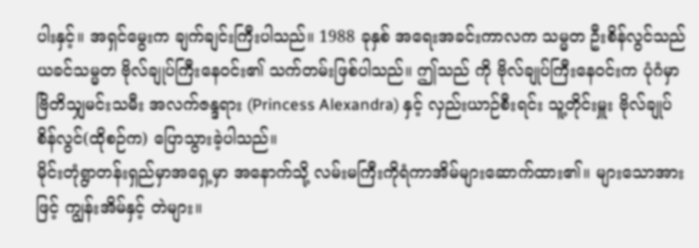ပါးနှင့်။ အရှင်မွေးက ချက်ချင်းကြီးပါသည်။ 1988 ခုနှစ် အရေးအခင်းကာလက သမ္မတ ဦးစိန်လွင်သည် ယခင်သမ္မတ ဗိုလ်ချုပ်ကြီးနေ၀င်း၏ သက်တမ်းဖြစ်ပါသည်။ ဤသည် ကို ဗိုလ်ချုပ်ကြီးနေ၀င်းက ပုံဂံမှာဗြိတိသျှမင်းသမီး အလက်ဇန္ဒရား (Princess Alexandra) နှင့် လှည်းယာဉ်စီးရင်း သူ့တိုင်းမှူး ဗိုလ်ချုပ်စိန်လွင်(ထိုစဉ်က) ပြောသွားခဲ့ပါသည်။
မိုင်းတုံရွာတန်းရှည်မှာအရှေ့မှာ အနောက်သို့ လမ်းမကြီးကိုရံကာအိမ်များဆောက်ထား၏။ များသောအားဖြင့် ကျွန်းအိမ်နှင့် တဲများ။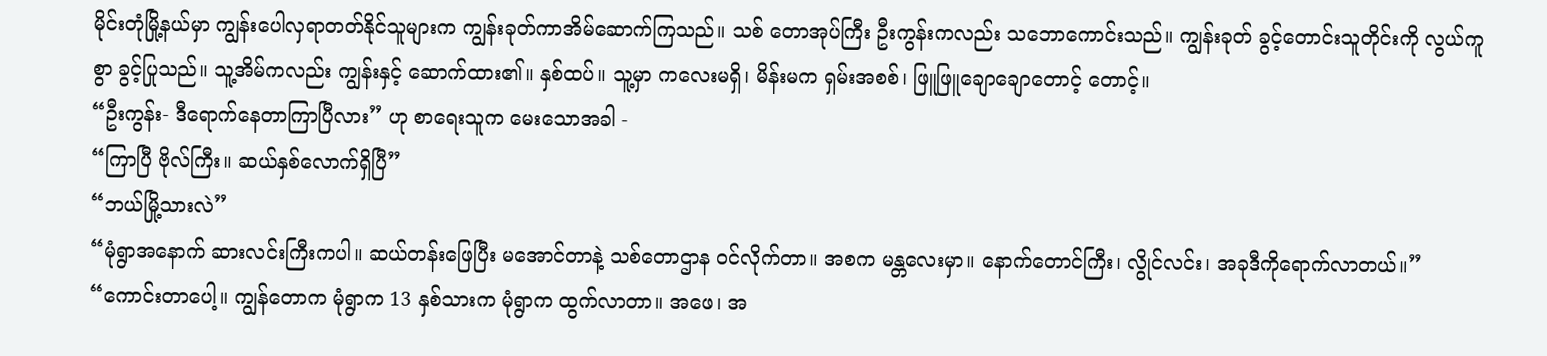မိုင်းတုံမြို့နယ်မှာ ကျွန်းပေါလှရာတတ်နိုင်သူများက ကျွန်းခုတ်ကာအိမ်ဆောက်ကြသည်။ သစ် တောအုပ်ကြီး ဦးကွန်းကလည်း သဘောကောင်းသည်။ ကျွန်းခုတ် ခွင့်တောင်းသူတိုင်းကို လွယ်ကူစွာ ခွင့်ပြုသည်။ သူ့အိမ်ကလည်း ကျွန်းနှင့် ဆောက်ထား၏။ နှစ်ထပ်။ သူ့မှာ ကလေးမရှိ၊ မိန်းမက ရှမ်းအစစ်၊ ဖြူဖြူချောချောတောင့် တောင့်။
“ဦးကွန်း- ဒီရောက်နေတာကြာပြီလား” ဟု စာရေးသူက မေးသောအခါ -
“ကြာပြီ ဗိုလ်ကြီး။ ဆယ်နှစ်လောက်ရှိပြီ”
“ဘယ်မြို့သားလဲ”
“မုံရွာအနောက် ဆားလင်းကြီးကပါ။ ဆယ်တန်းဖြေပြီး မအောင်တာနဲ့ သစ်တောဌာန ၀င်လိုက်တာ။ အစက မန္တလေးမှာ။ နောက်တောင်ကြီး၊ လွိုင်လင်း၊ အခုဒီကိုရောက်လာတယ်။”
“ကောင်းတာပေါ့။ ကျွန်တောက မုံရွာက 13 နှစ်သားက မုံရွာက ထွက်လာတာ။ အဖေ၊ အ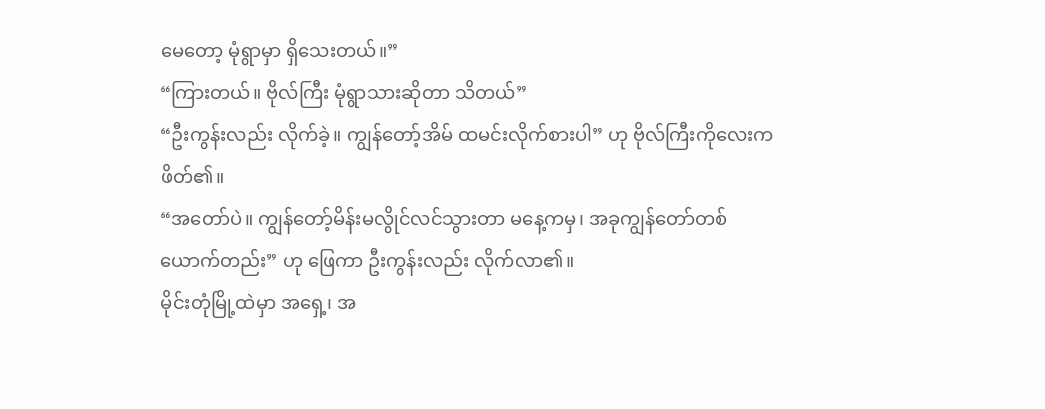မေတော့ မုံရွာမှာ ရှိသေးတယ်။”
“ကြားတယ်။ ဗိုလ်ကြီး မုံရွာသားဆိုတာ သိတယ်”
“ဦးကွန်းလည်း လိုက်ခဲ့။ ကျွန်တော့်အိမ် ထမင်းလိုက်စားပါ” ဟု ဗိုလ်ကြီးကိုလေးက ဖိတ်၏။
“အတော်ပဲ။ ကျွန်တော့်မိန်းမလွိုင်လင်သွားတာ မနေ့ကမှ၊ အခုကျွန်တော်တစ်ယောက်တည်း” ဟု ဖြေကာ ဦးကွန်းလည်း လိုက်လာ၏။
မိုင်းတုံမြို့ထဲမှာ အရှေ့၊ အ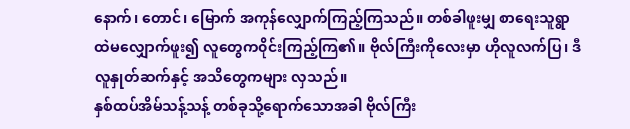နောက်၊ တောင်၊ မြောက် အကုန်လျှောက်ကြည့်ကြသည်။ တစ်ခါဖူးမျှ စာရေးသူရွာ ထဲမလျှောက်ဖူး၍ လူတွေက၀ိုင်းကြည့်ကြ၏။ ဗိုလ်ကြီးကိုလေးမှာ ဟိုလူလက်ပြ၊ ဒီလူနှုတ်ဆက်နှင့် အသိတွေကများ လှသည်။
နှစ်ထပ်အိမ်သန့်သန့် တစ်ခုသို့ရောက်သောအခါ ဗိုလ်ကြီး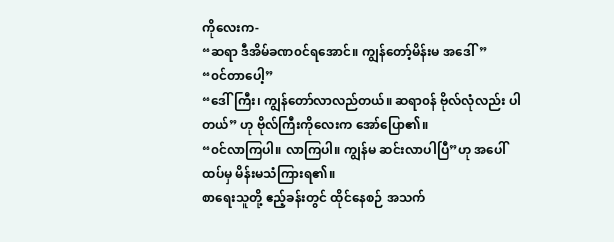ကိုလေးက-
“ဆရာ ဒီအိမ်ခဏ၀င်ရအောင်။ ကျွန်တော့်မိန်းမ အဒေါ်”
“၀င်တာပေါ့”
“ဒေါ်ကြီး၊ ကျွန်တော်လာလည်တယ်။ ဆရာ၀န် ဗိုလ်လုံလည်း ပါတယ်” ဟု ဗိုလ်ကြီးကိုလေးက အော်ပြော၏။
“၀င်လာကြပါ။ လာကြပါ။ ကျွန်မ ဆင်းလာပါပြီ”ဟု အပေါ်ထပ်မှ မိန်းမသံကြားရ၏။
စာရေးသူတို့ ဧည့်ခန်းတွင် ထိုင်နေစဉ် အသက်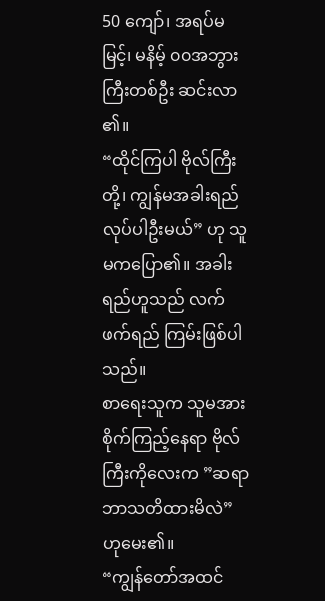50 ကျော်၊ အရပ်မမြင့်၊ မနိမ့် ၀၀အဘွားကြီးတစ်ဦး ဆင်းလာ ၏။
“ထိုင်ကြပါ ဗိုလ်ကြီးတို့၊ ကျွန်မအခါးရည် လုပ်ပါဦးမယ်” ဟု သူမကပြော၏။ အခါးရည်ဟူသည် လက်ဖက်ရည် ကြမ်းဖြစ်ပါသည်။
စာရေးသူက သူမအား စိုက်ကြည့်နေရာ ဗိုလ်ကြီးကိုလေးက ”ဆရာ ဘာသတိထားမိလဲ” ဟုမေး၏။
“ကျွန်တော်အထင်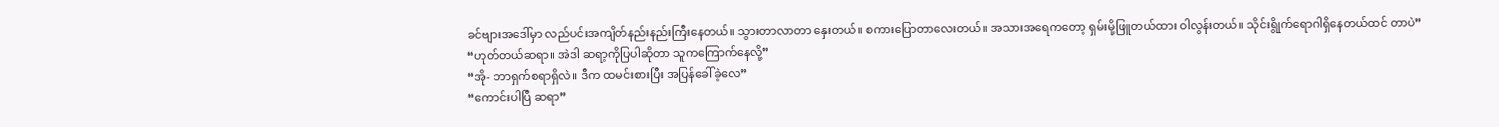ခင်ဗျားအဒေါ်မှာ လည်ပင်းအကျိတ်နည်းနည်းကြီးနေတယ်။ သွားတာလာတာ နှေးတယ်။ စကားပြောတာလေးတယ်။ အသားအရေကတော့ ရှမ်းမို့ဖြူတယ်ထား ဝါလွန်းတယ်။ သိုင်းရွိုက်ရောဂါရှိနေတယ်ထင် တာပဲ”
“ဟုတ်တယ်ဆရာ။ အဲဒါ ဆရာ့ကိုပြပါဆိုတာ သူကကြောက်နေလို့”
“အို- ဘာရှက်စရာရှိလဲ။ ဒီက ထမင်းစားပြီး အပြန်ခေါ်ခဲ့လေ”
“ကောင်းပါပြီ ဆရာ”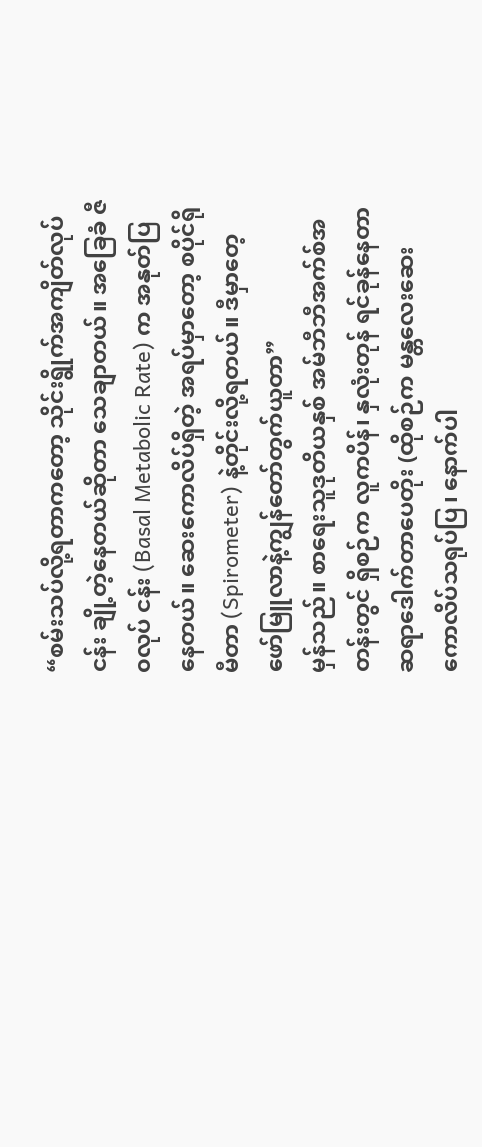“စမ်းသပ်လို့ရတာကတော့ သိုင်းရွိုက်အကျိတ်လုပ်ငန်း ချို့တဲ့နေတယ်ဆိုတာ သေချာတယ်။ အခြေခံ ဇီ၀လုပ် ငန်း (Basal Metabolic Rate) က အနုတ်ပြနေတယ်။ ဆေးကောလိပ်ရှိတဲ့ အရပ်မှာတော့ စပိုင်ရိုမီတာ (Spirometer) နဲ့တိုင်းလို့ရတယ်။ ဒီမှာတေ့ ဖော်မြူလာနဲ့ကျွန်တော်တွက်ယူတာ”
မှန်သည်။ စာရေးသူဒုတိယနှစ် အမ်ဘီဘီအက်စ်အတန်းတွင် ရှိစဉ်က လူကပိန်၊ နှလုံးတုန် ရင်ခုန်နေတာ ဆရာဒေါက်တာပေတိုး (ထိုစဉ်က မန္တလေးဆေးကောလိပ်သရုပ်ပြ၊ နောက်ပါ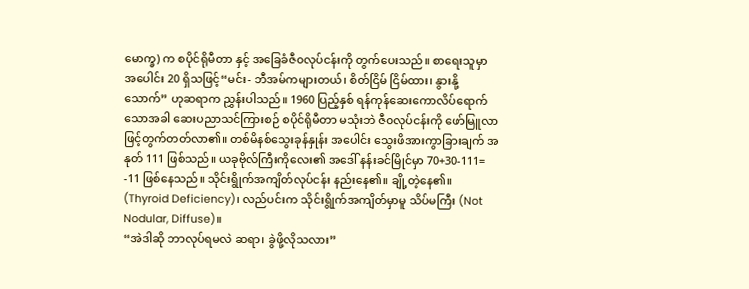မောက္ခ) က စပိုင်ရိုမီတာ နှင့် အခြေခံဇီ၀လုပ်ငန်းကို တွက်ပေးသည်။ စာရေးသူမှာ အပေါင်း 20 ရှိသဖြင့်“မင်း- ဘီအမ်ကများတယ်၊ စိတ်ငြိမ် ငြိမ်ထား၊ နွားနို့သောက်” ဟုဆရာက ညွှန်းပါသည်။ 1960 ပြည့်နှစ် ရန်ကုန်ဆေးကောလိပ်ရောက်သောအခါ ဆေးပညာသင်ကြားစဉ် စပိုင်ရိုမီတာ မသုံးဘဲ ဇီ၀လုပ်ငန်းကို ဖော်မြူလာဖြင့်တွက်တတ်လာ၏။ တစ်မိနစ်သွေးခုန်နှုန်း အပေါင်း သွေးဖိအားကွာခြားချက် အနုတ် 111 ဖြစ်သည်။ ယခုဗိုလ်ကြီးကိုလေး၏ အဒေါ် နန်းခင်မြိုင်မှာ 70+30-111= -11 ဖြစ်နေသည်။ သိုင်းရွိုက်အကျိတ်လုပ်ငန်း နည်းနေ၏။ ချို့တဲ့နေ၏။ (Thyroid Deficiency)၊ လည်ပင်းက သိုင်းရွိုက်အကျိတ်မှာမူ သိပ်မကြီး (Not Nodular, Diffuse)။
“အဲဒါဆို ဘာလုပ်ရမလဲ ဆရာ၊ ခွဲဖို့လိုသလား”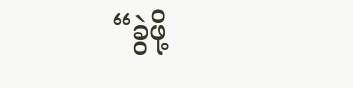“ခွဲဖို့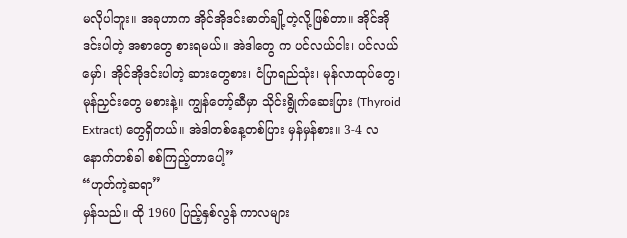မလိုပါဘူး။ အခုဟာက အိုင်အိုဒင်းဓာတ်ချို့တဲ့လို့ဖြစ်တာ။ အိုင်အိုဒင်းပါတဲ့ အစာတွေ စားရမယ်။ အဲဒါတွေ က ပင်လယ်ငါး၊ ပင်လယ်မှော်၊ အိုင်အိုဒင်းပါတဲ့ ဆားတွေစား၊ ငံပြာရည်သုံး၊ မုန်လာထုပ်တွေ၊ မုန်ညှင်းတွေ မစားနဲ့။ ကျွန်တော့်ဆီမှာ သိုင်းရွိုက်ဆေးပြား (Thyroid Extract) တွေရှိတယ်။ အဲဒါတစ်နေ့တစ်ပြား မှန်မှန်စား။ 3-4 လ နောက်တစ်ခါ စစ်ကြည့်တာပေါ့”
“ဟုတ်ကဲ့ဆရာ”
မှန်သည်။ ထို 1960 ပြည့်နှစ်လွန် ကာလများ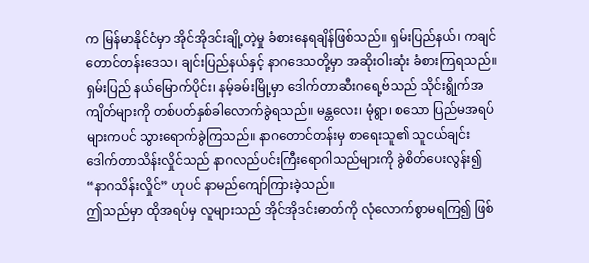က မြန်မာနိုင်ငံမှာ အိုင်အိုဒင်းချို့တဲ့မှု ခံစားနေရချိန်ဖြစ်သည်။ ရှမ်းပြည်နယ်၊ ကချင်တောင်တန်းဒေသ၊ ချင်းပြည်နယ်နှင့် နာဂဒေသတို့မှာ အဆိုးဝါးဆုံး ခံစားကြရသည်။ ရှမ်းပြည် နယ်မြောက်ပိုင်း၊ နမ့်ခမ်းမြို့မှာ ဒေါက်တာဆီးဂရေ့ဗ်သည် သိုင်းရွိုက်အကျိတ်များကို တစ်ပတ်နှစ်ခါလောက်ခွဲရသည်။ မန္တလေး၊ မုံရွာ၊ စသော ပြည်မအရပ်များကပင် သွားရောက်ခွဲကြသည်။ နာဂတောင်တန်းမှ စာရေးသူ၏ သူငယ်ချင်း ဒေါက်တာသိန်းလှိုင်သည် နာဂလည်ပင်းကြီးရောဂါသည်များကို ခွဲစိတ်ပေးလွန်း၍ “နာဂသိန်းလှိုင်” ဟုပင် နာမည်ကျော်ကြားခဲ့သည်။
ဤသည်မှာ ထိုအရပ်မှ လူများသည် အိုင်အိုဒင်းဓာတ်ကို လုံလောက်စွာမရကြ၍ ဖြစ်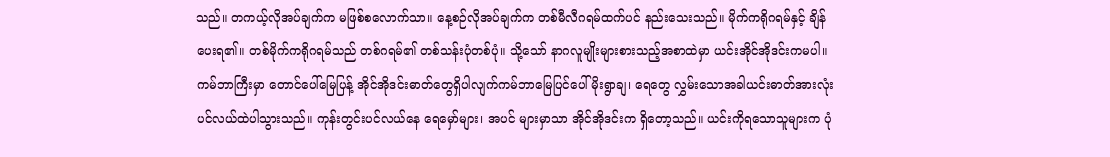သည်။ တကယ့်လိုအပ်ချက်က မဖြစ်စလောက်သာ။ နေ့စဉ်လိုအပ်ချက်က တစ်မီလီဂရမ်ထက်ပင် နည်းသေးသည်။ မိုက်ကရိုဂရမ်နှင့် ချိန်ပေးရ၏။ တစ်မိုက်ကရိုဂရမ်သည် တစ်ဂရမ်၏ တစ်သန်းပုံတစ်ပုံ။ သို့သော် နာဂလူမျိုးများစားသည့်အစာထဲမှာ ယင်းအိုင်အိုဒင်းကမပါ။ ကမ်ဘာကြီးမှာ တောင်ပေါ်မြေပြန့် အိုင်အိုဒင်းဓာတ်တွေရှိပါလျက်ကမ်ဘာမြေပြင်ပေါ် မိုးရွာချ၊ ရေတွေ လွှမ်းသောအခါယင်းဓာတ်အားလုံး ပင်လယ်ထဲပါသွားသည်။ ကုန်းတွင်းပင်လယ်နေ ရေမှော်များ၊ အပင် များမှာသာ အိုင်အိုဒင်းက ရှိတော့သည်။ ယင်းကိုရသောသူများက ပုံ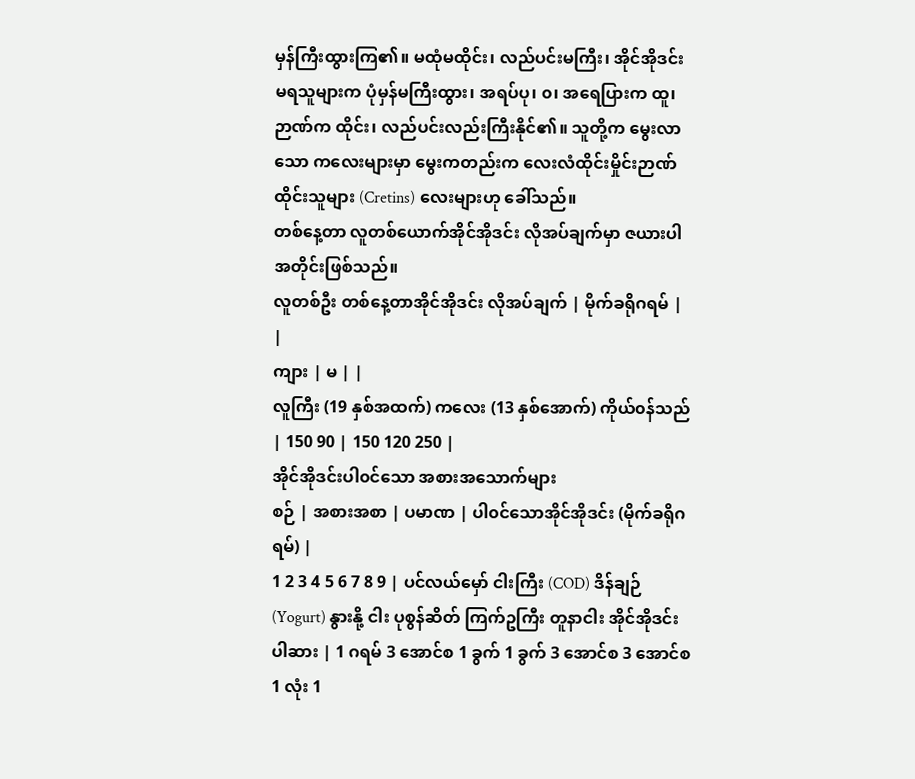မှန်ကြီးထွားကြ၏။ မထုံမထိုင်း၊ လည်ပင်းမကြီး၊ အိုင်အိုဒင်းမရသူများက ပုံမှန်မကြီးထွား၊ အရပ်ပု၊ ၀၊ အရေပြားက ထူ၊ ဉာဏ်က ထိုင်း၊ လည်ပင်းလည်းကြီးနိုင်၏။ သူတို့က မွေးလာသော ကလေးများမှာ မွေးကတည်းက လေးလံထိုင်းမှိုင်းဉာဏ်ထိုင်းသူများ (Cretins) လေးများဟု ခေါ်သည်။
တစ်နေ့တာ လူတစ်ယောက်အိုင်အိုဒင်း လိုအပ်ချက်မှာ ဇယားပါအတိုင်းဖြစ်သည်။
လူတစ်ဦး တစ်နေ့တာအိုင်အိုဒင်း လိုအပ်ချက် | မိုက်ခရိုဂရမ် | |
ကျား | မ | |
လူကြီး (19 နှစ်အထက်) ကလေး (13 နှစ်အောက်) ကိုယ်၀န်သည် | 150 90 | 150 120 250 |
အိုင်အိုဒင်းပါ၀င်သော အစားအသောက်များ
စဉ် | အစားအစာ | ပမာဏ | ပါ၀င်သောအိုင်အိုဒင်း (မိုက်ခရိုဂရမ်) |
1 2 3 4 5 6 7 8 9 | ပင်လယ်မှော် ငါးကြီး (COD) ဒိန်ချဉ် (Yogurt) နွားနို့ ငါး ပုစွန်ဆိတ် ကြက်ဥကြီး တူနာငါး အိုင်အိုဒင်းပါဆား | 1 ဂရမ် 3 အောင်စ 1 ခွက် 1 ခွက် 3 အောင်စ 3 အောင်စ 1 လုံး 1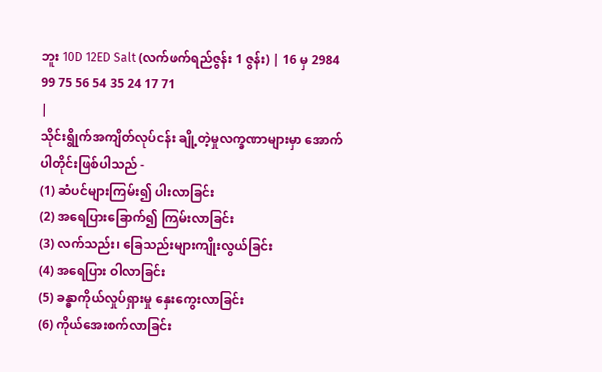ဘူး 10D 12ED Salt (လက်ဖက်ရည်ဇွန်း 1 ဇွန်း) | 16 မှ 2984 99 75 56 54 35 24 17 71
|
သိုင်းရွိုက်အကျိတ်လုပ်ငန်း ချို့တဲ့မှုလက္ခဏာများမှာ အောက်ပါတိုင်းဖြစ်ပါသည် -
(1) ဆံပင်များကြမ်း၍ ပါးလာခြင်း
(2) အရေပြားခြောက်၍ ကြမ်းလာခြင်း
(3) လက်သည်း၊ ခြေသည်းများကျိုးလွယ်ခြင်း
(4) အရေပြား ဝါလာခြင်း
(5) ခန္ဓာကိုယ်လှုပ်ရှားမှု နှေးကွေးလာခြင်း
(6) ကိုယ်အေးစက်လာခြင်း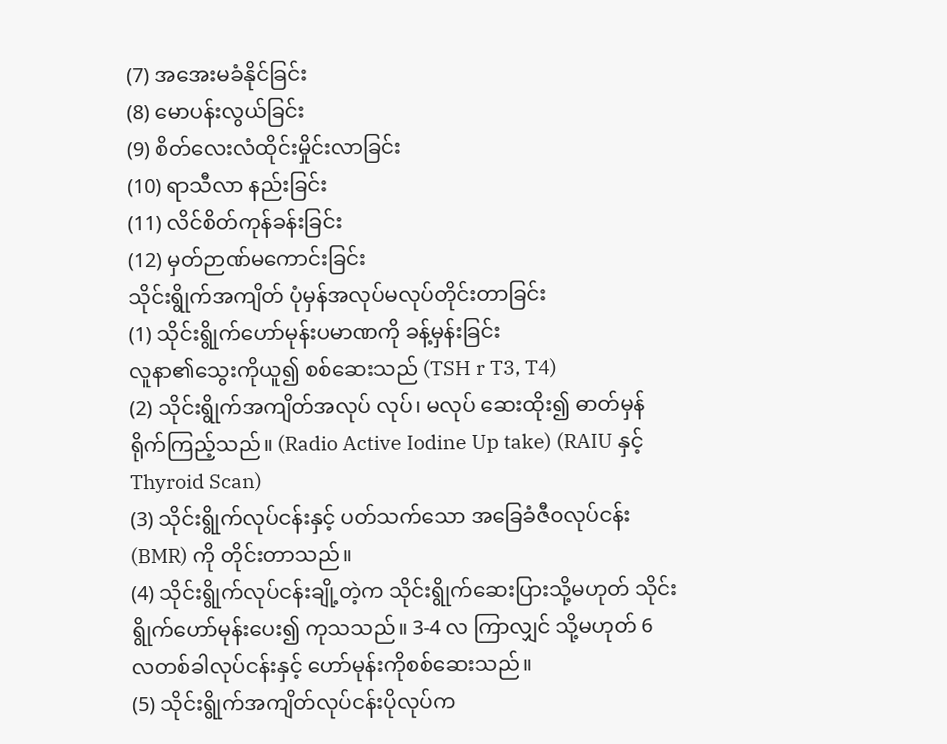(7) အအေးမခံနိုင်ခြင်း
(8) မောပန်းလွယ်ခြင်း
(9) စိတ်လေးလံထိုင်းမှိုင်းလာခြင်း
(10) ရာသီလာ နည်းခြင်း
(11) လိင်စိတ်ကုန်ခန်းခြင်း
(12) မှတ်ဉာဏ်မကောင်းခြင်း
သိုင်းရွိုက်အကျိတ် ပုံမှန်အလုပ်မလုပ်တိုင်းတာခြင်း
(1) သိုင်းရွိုက်ဟော်မုန်းပမာဏကို ခန့်မှန်းခြင်း
လူနာ၏သွေးကိုယူ၍ စစ်ဆေးသည် (TSH r T3, T4)
(2) သိုင်းရွိုက်အကျိတ်အလုပ် လုပ်၊ မလုပ် ဆေးထိုး၍ ဓာတ်မှန်ရိုက်ကြည့်သည်။ (Radio Active Iodine Up take) (RAIU နှင့် Thyroid Scan)
(3) သိုင်းရွိုက်လုပ်ငန်းနှင့် ပတ်သက်သော အခြေခံဇီ၀လုပ်ငန်း (BMR) ကို တိုင်းတာသည်။
(4) သိုင်းရွိုက်လုပ်ငန်းချို့တဲ့က သိုင်းရွိုက်ဆေးပြားသို့မဟုတ် သိုင်းရွိုက်ဟော်မုန်းပေး၍ ကုသသည်။ 3-4 လ ကြာလျှင် သို့မဟုတ် 6 လတစ်ခါလုပ်ငန်းနှင့် ဟော်မုန်းကိုစစ်ဆေးသည်။
(5) သိုင်းရွိုက်အကျိတ်လုပ်ငန်းပိုလုပ်က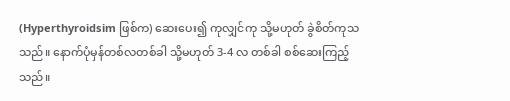(Hyperthyroidsim ဖြစ်က) ဆေးပေး၍ ကုလျှင်ကု သို့မဟုတ် ခွဲစိတ်ကုသ သည်။ နောက်ပုံမှန်တစ်လတစ်ခါ သို့မဟုတ် 3-4 လ တစ်ခါ စစ်ဆေးကြည့်သည်။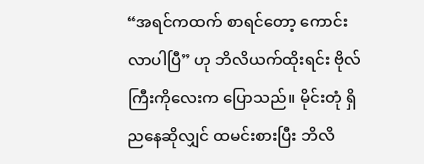“အရင်ကထက် စာရင်တော့ ကောင်းလာပါပြီ” ဟု ဘိလိယက်ထိုးရင်း ဗိုလ်ကြီးကိုလေးက ပြောသည်။ မိုင်းတုံ ရှိ ညနေဆိုလျှင် ထမင်းစားပြီး ဘိလိ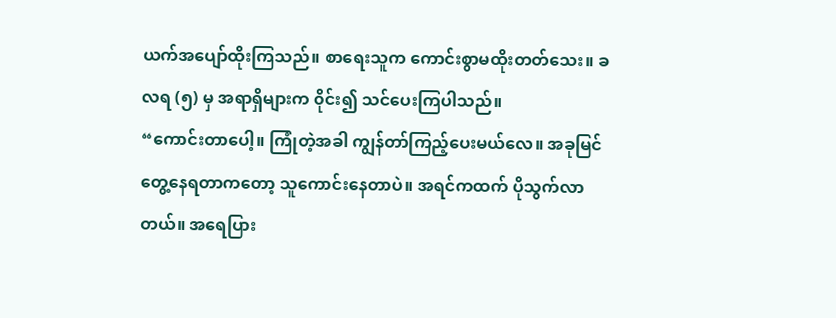ယက်အပျော်ထိုးကြသည်။ စာရေးသူက ကောင်းစွာမထိုးတတ်သေး။ ခလရ (၅) မှ အရာရှိများက ၀ိုင်း၍ သင်ပေးကြပါသည်။
“ကောင်းတာပေါ့။ ကြုံတဲ့အခါ ကျွန်တာ်ကြည့်ပေးမယ်လေ။ အခုမြင်တွေ့နေရတာကတော့ သူကောင်းနေတာပဲ။ အရင်ကထက် ပိုသွက်လာတယ်။ အရေပြား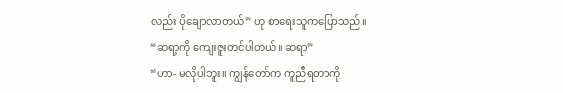လည်း ပိုချောလာတယ်” ဟု စာရေးသူကပြောသည်။
“ဆရာ့ကို ကျေးဇူးတင်ပါတယ်။ ဆရာ”
“ဟာ- မလိုပါဘူး။ ကျွန်တော်က ကူညီရတာကို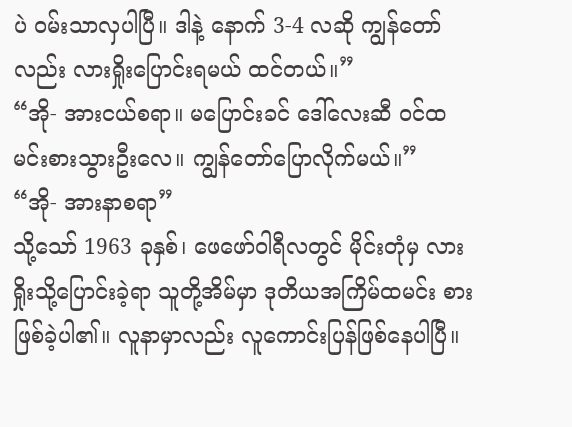ပဲ ၀မ်းသာလှပါပြီ။ ဒါနဲ့ နောက် 3-4 လဆို ကျွန်တော်လည်း လားရှိုးပြောင်းရမယ် ထင်တယ်။”
“အို- အားငယ်စရာ။ မပြောင်းခင် ဒေါ်လေးဆီ ၀င်ထမင်းစားသွားဦးလေ။ ကျွန်တော်ပြောလိုက်မယ်။”
“အို- အားနာစရာ”
သို့သော် 1963 ခုနှစ်၊ ဖေဖော်ဝါရီလတွင် မိုင်းတုံမှ လားရှိုးသို့ပြောင်းခဲ့ရာ သူတို့အိမ်မှာ ဒုတိယအကြိမ်ထမင်း စားဖြစ်ခဲ့ပါ၏။ လူနာမှာလည်း လူကောင်းပြန်ဖြစ်နေပါပြီ။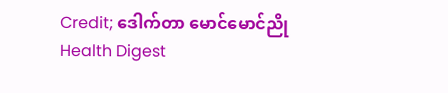Credit; ဒေါက်တာ မောင်မောင်ညို
Health Digest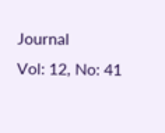Journal
Vol: 12, No: 41